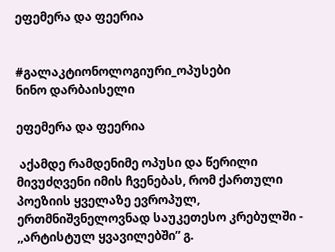ეფემერა და ფეერია


#გალაკტიონოლოგიური_ოპუსები
ნინო დარბაისელი

ეფემერა და ფეერია

 აქამდე რამდენიმე ოპუსი და წერილი მივუძღვენი იმის ჩვენებას, რომ ქართული პოეზიის ყველაზე ევროპულ,  ერთმნიშვნელოვნად საუკეთესო კრებულში -  ,,არტისტულ ყვავილებში” გ.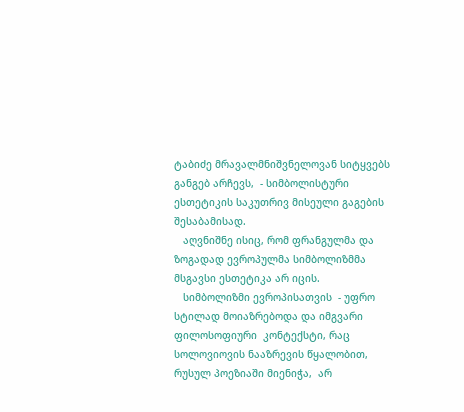ტაბიძე მრავალმნიშვნელოვან სიტყვებს განგებ არჩევს,  - სიმბოლისტური ესთეტიკის საკუთრივ მისეული გაგების შესაბამისად.
   აღვნიშნე ისიც, რომ ფრანგულმა და ზოგადად ევროპულმა სიმბოლიზმმა მსგავსი ესთეტიკა არ იცის.
   სიმბოლიზმი ევროპისათვის  - უფრო სტილად მოიაზრებოდა და იმგვარი ფილოსოფიური  კონტექსტი, რაც სოლოვიოვის ნააზრევის წყალობით, რუსულ პოეზიაში მიენიჭა,  არ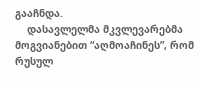გააჩნდა.
    დასავლელმა მკვლევარებმა მოგვიანებით “აღმოაჩინეს”, რომ რუსულ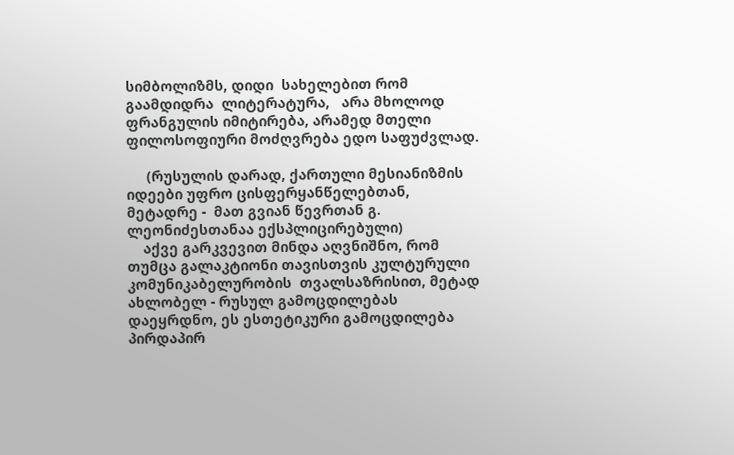სიმბოლიზმს, დიდი  სახელებით რომ გაამდიდრა  ლიტერატურა,   არა მხოლოდ ფრანგულის იმიტირება, არამედ მთელი ფილოსოფიური მოძღვრება ედო საფუძვლად.

     (რუსულის დარად, ქართული მესიანიზმის იდეები უფრო ცისფერყანწელებთან, მეტადრე -  მათ გვიან წევრთან გ. ლეონიძესთანაა ექსპლიცირებული)
    აქვე გარკვევით მინდა აღვნიშნო, რომ თუმცა გალაკტიონი თავისთვის კულტურული კომუნიკაბელურობის  თვალსაზრისით, მეტად ახლობელ - რუსულ გამოცდილებას დაეყრდნო, ეს ესთეტიკური გამოცდილება პირდაპირ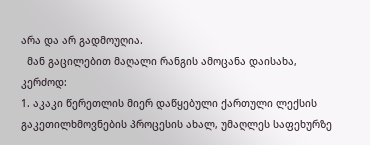არა და არ გადმოუღია.
  მან გაცილებით მაღალი რანგის ამოცანა დაისახა, კერძოდ:
1. აკაკი წერეთლის მიერ დაწყებული ქართული ლექსის გაკეთილხმოვნების პროცესის ახალ, უმაღლეს საფეხურზე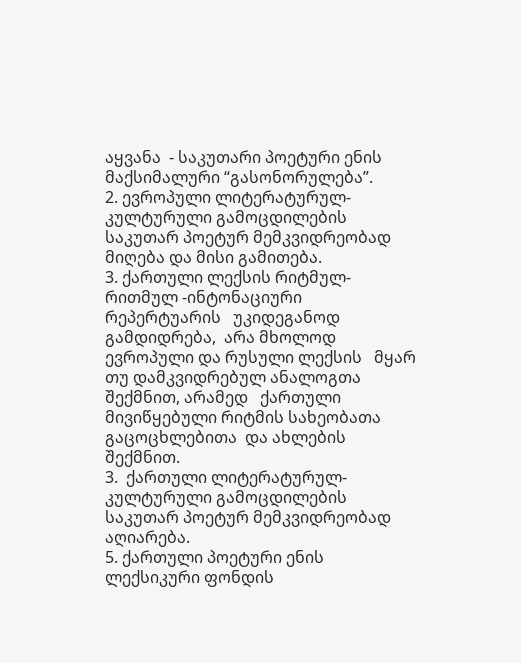აყვანა  - საკუთარი პოეტური ენის მაქსიმალური “გასონორულება”.
2. ევროპული ლიტერატურულ- კულტურული გამოცდილების საკუთარ პოეტურ მემკვიდრეობად მიღება და მისი გამითება.
3. ქართული ლექსის რიტმულ-რითმულ -ინტონაციური რეპერტუარის   უკიდეგანოდ გამდიდრება,  არა მხოლოდ ევროპული და რუსული ლექსის   მყარ თუ დამკვიდრებულ ანალოგთა  შექმნით, არამედ   ქართული მივიწყებული რიტმის სახეობათა გაცოცხლებითა  და ახლების შექმნით.
3.  ქართული ლიტერატურულ-კულტურული გამოცდილების საკუთარ პოეტურ მემკვიდრეობად აღიარება.
5. ქართული პოეტური ენის ლექსიკური ფონდის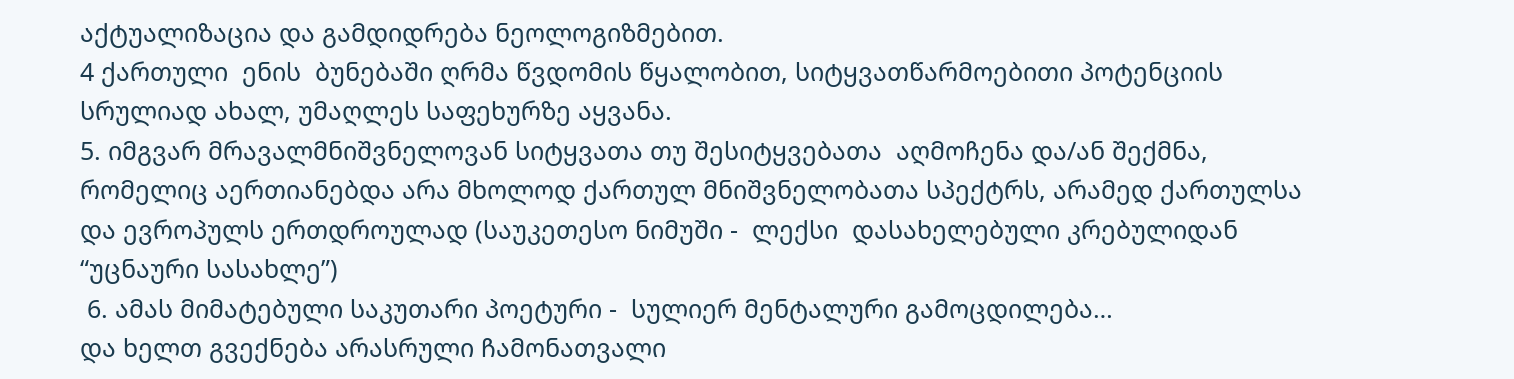აქტუალიზაცია და გამდიდრება ნეოლოგიზმებით.
4 ქართული  ენის  ბუნებაში ღრმა წვდომის წყალობით, სიტყვათწარმოებითი პოტენციის სრულიად ახალ, უმაღლეს საფეხურზე აყვანა.
5. იმგვარ მრავალმნიშვნელოვან სიტყვათა თუ შესიტყვებათა  აღმოჩენა და/ან შექმნა, რომელიც აერთიანებდა არა მხოლოდ ქართულ მნიშვნელობათა სპექტრს, არამედ ქართულსა და ევროპულს ერთდროულად (საუკეთესო ნიმუში -  ლექსი  დასახელებული კრებულიდან “უცნაური სასახლე”)
 6. ამას მიმატებული საკუთარი პოეტური -  სულიერ მენტალური გამოცდილება…
და ხელთ გვექნება არასრული ჩამონათვალი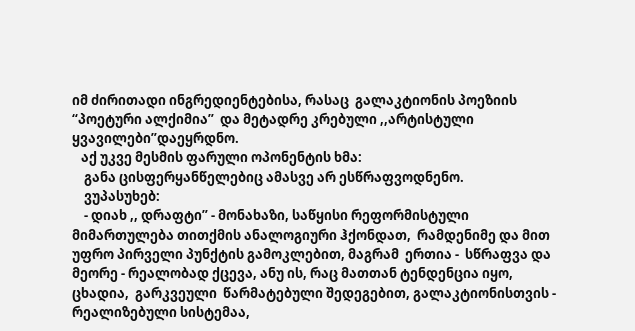იმ ძირითადი ინგრედიენტებისა, რასაც  გალაკტიონის პოეზიის  “პოეტური ალქიმია”  და მეტადრე კრებული ,,არტისტული ყვავილები”დაეყრდნო.
   აქ უკვე მესმის ფარული ოპონენტის ხმა:
    განა ცისფერყანწელებიც ამასვე არ ესწრაფვოდნენო.
    ვუპასუხებ:
    - დიახ ,, დრაფტი” - მონახაზი, საწყისი რეფორმისტული მიმართულება თითქმის ანალოგიური ჰქონდათ,  რამდენიმე და მით უფრო პირველი პუნქტის გამოკლებით, მაგრამ  ერთია -  სწრაფვა და მეორე - რეალობად ქცევა, ანუ ის, რაც მათთან ტენდენცია იყო,  ცხადია,  გარკვეული  წარმატებული შედეგებით, გალაკტიონისთვის -  რეალიზებული სისტემაა,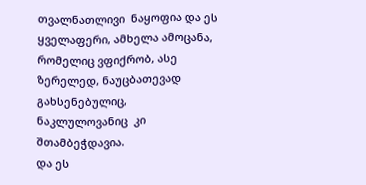თვალნათლივი  ნაყოფია და ეს ყველაფერი, ამხელა ამოცანა, რომელიც ვფიქრობ, ასე ზერელედ, ნაუცბათევად  გახსენებულიც, ნაკლულოვანიც  კი შთამბეჭდავია.
და ეს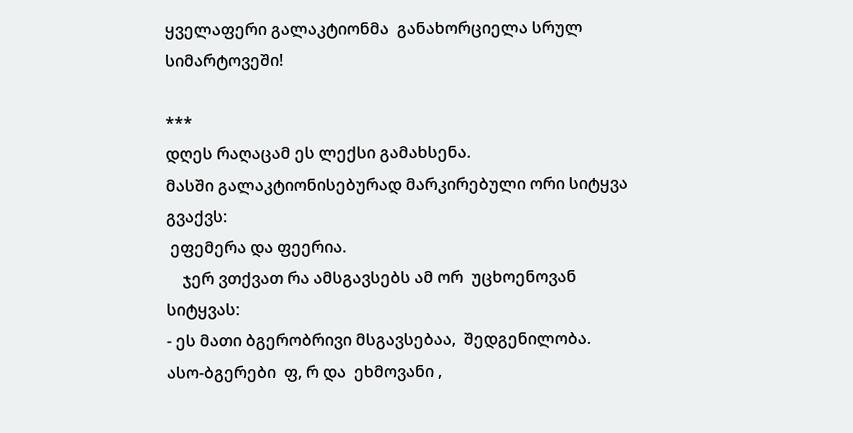ყველაფერი გალაკტიონმა  განახორციელა სრულ სიმარტოვეში!

***
დღეს რაღაცამ ეს ლექსი გამახსენა.
მასში გალაკტიონისებურად მარკირებული ორი სიტყვა გვაქვს:
 ეფემერა და ფეერია.
    ჯერ ვთქვათ რა ამსგავსებს ამ ორ  უცხოენოვან სიტყვას:
- ეს მათი ბგერობრივი მსგავსებაა,  შედგენილობა.   ასო-ბგერები  ფ, რ და  ეხმოვანი ,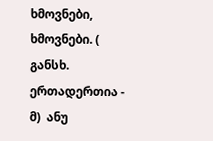ხმოვნები,  ხმოვნები. ( განსხ.  ერთადერთია -  მ)  ანუ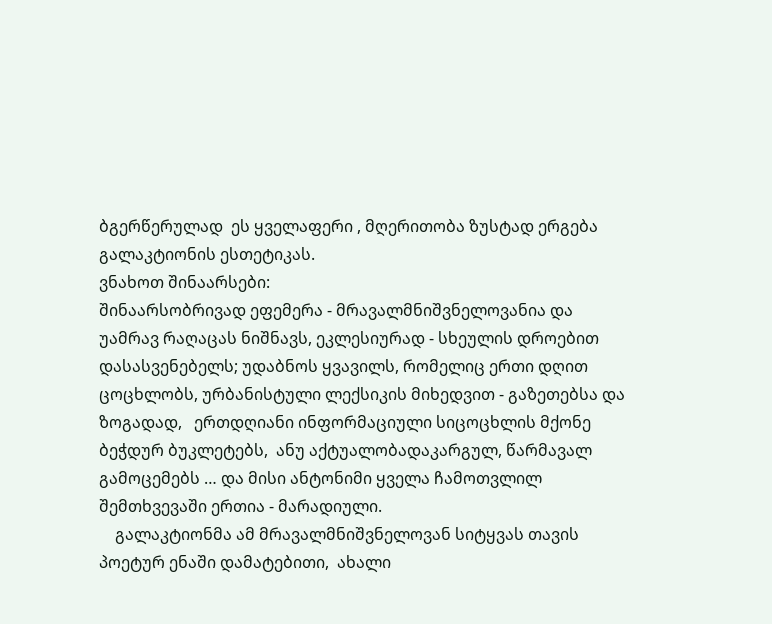ბგერწერულად  ეს ყველაფერი , მღერითობა ზუსტად ერგება გალაკტიონის ესთეტიკას.
ვნახოთ შინაარსები:
შინაარსობრივად ეფემერა - მრავალმნიშვნელოვანია და უამრავ რაღაცას ნიშნავს, ეკლესიურად - სხეულის დროებით დასასვენებელს; უდაბნოს ყვავილს, რომელიც ერთი დღით ცოცხლობს, ურბანისტული ლექსიკის მიხედვით - გაზეთებსა და ზოგადად,   ერთდღიანი ინფორმაციული სიცოცხლის მქონე ბეჭდურ ბუკლეტებს,  ანუ აქტუალობადაკარგულ, წარმავალ გამოცემებს … და მისი ანტონიმი ყველა ჩამოთვლილ შემთხვევაში ერთია - მარადიული.
    გალაკტიონმა ამ მრავალმნიშვნელოვან სიტყვას თავის პოეტურ ენაში დამატებითი,  ახალი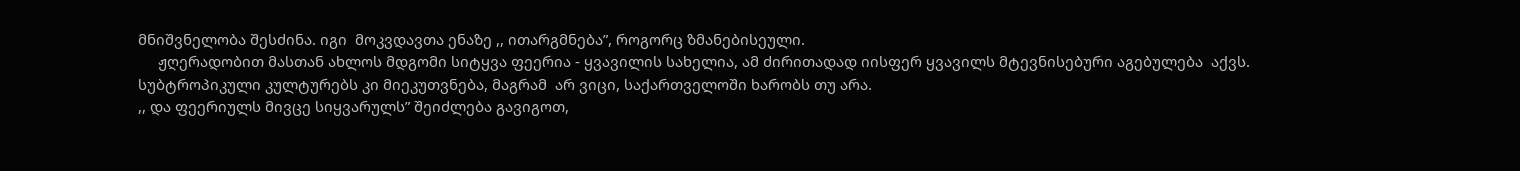მნიშვნელობა შესძინა. იგი  მოკვდავთა ენაზე ,, ითარგმნება”, როგორც ზმანებისეული.
     ჟღერადობით მასთან ახლოს მდგომი სიტყვა ფეერია - ყვავილის სახელია, ამ ძირითადად იისფერ ყვავილს მტევნისებური აგებულება  აქვს.  სუბტროპიკული კულტურებს კი მიეკუთვნება, მაგრამ  არ ვიცი, საქართველოში ხარობს თუ არა.
,, და ფეერიულს მივცე სიყვარულს” შეიძლება გავიგოთ,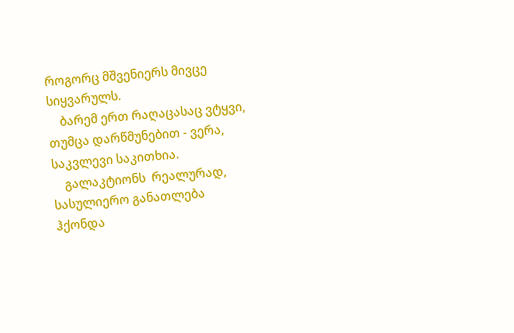როგორც მშვენიერს მივცე სიყვარულს.
    ბარემ ერთ რაღაცასაც ვტყვი, თუმცა დარწმუნებით - ვერა, საკვლევი საკითხია.
    გალაკტიონს  რეალურად, სასულიერო განათლება ჰქონდა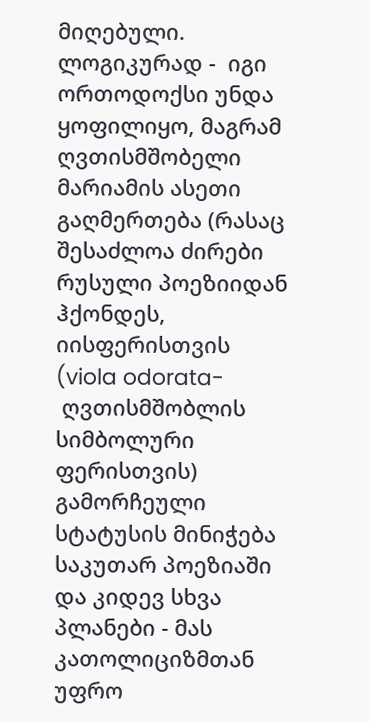მიღებული. ლოგიკურად -  იგი ორთოდოქსი უნდა ყოფილიყო, მაგრამ  ღვთისმშობელი მარიამის ასეთი გაღმერთება (რასაც შესაძლოა ძირები რუსული პოეზიიდან ჰქონდეს, იისფერისთვის (viola odorata-
 ღვთისმშობლის  სიმბოლური ფერისთვის) გამორჩეული სტატუსის მინიჭება საკუთარ პოეზიაში  და კიდევ სხვა პლანები - მას კათოლიციზმთან  უფრო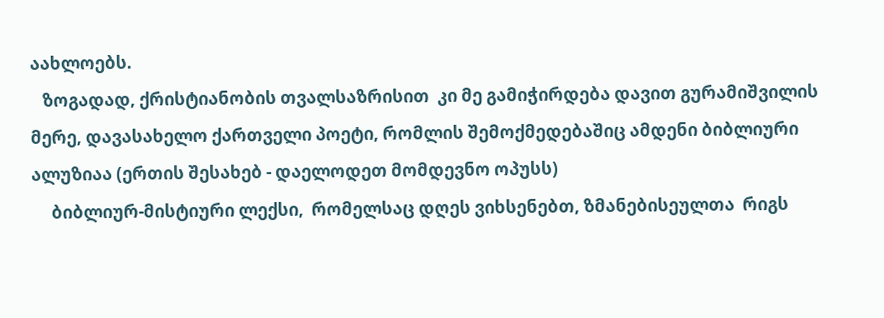აახლოებს.
   ზოგადად, ქრისტიანობის თვალსაზრისით  კი მე გამიჭირდება დავით გურამიშვილის მერე, დავასახელო ქართველი პოეტი, რომლის შემოქმედებაშიც ამდენი ბიბლიური ალუზიაა (ერთის შესახებ - დაელოდეთ მომდევნო ოპუსს)
     ბიბლიურ-მისტიური ლექსი,  რომელსაც დღეს ვიხსენებთ, ზმანებისეულთა  რიგს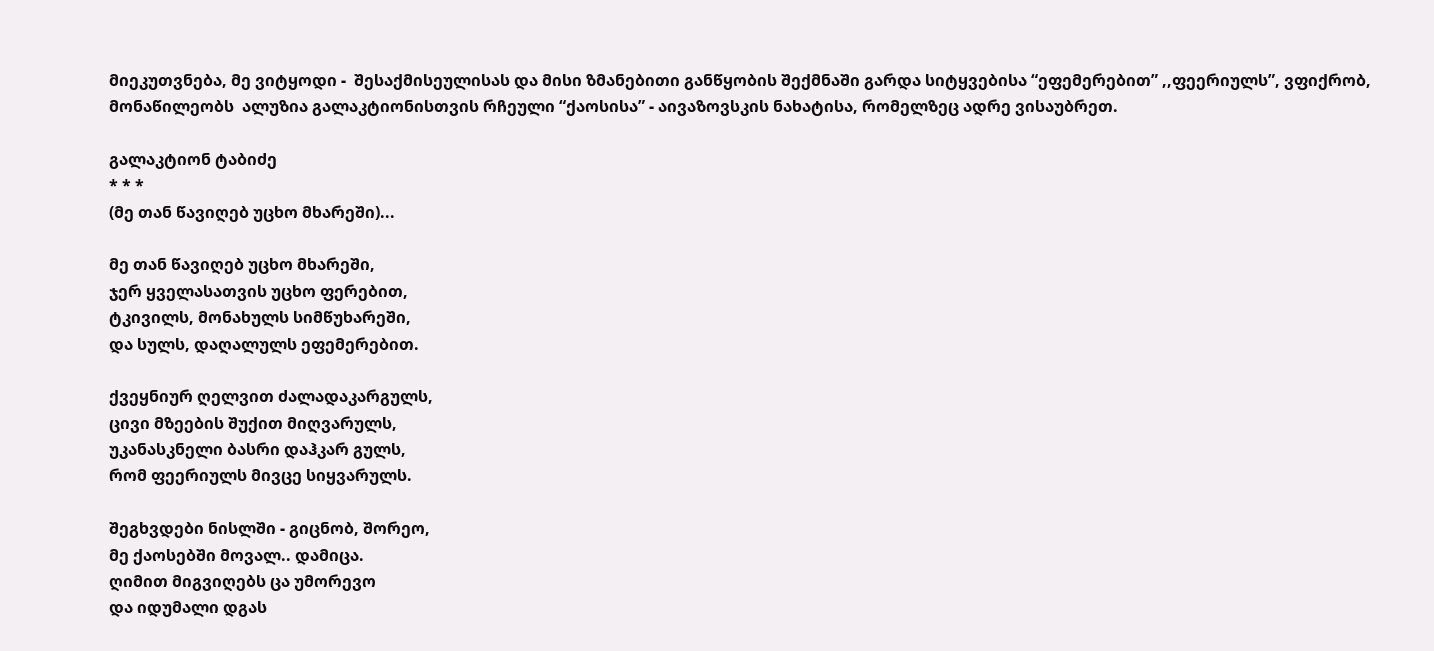მიეკუთვნება, მე ვიტყოდი -  შესაქმისეულისას და მისი ზმანებითი განწყობის შექმნაში გარდა სიტყვებისა “ეფემერებით” ,,ფეერიულს”, ვფიქრობ, მონაწილეობს  ალუზია გალაკტიონისთვის რჩეული “ქაოსისა” - აივაზოვსკის ნახატისა, რომელზეც ადრე ვისაუბრეთ.

გალაკტიონ ტაბიძე
* * *
(მე თან წავიღებ უცხო მხარეში)...

მე თან წავიღებ უცხო მხარეში,
ჯერ ყველასათვის უცხო ფერებით,
ტკივილს, მონახულს სიმწუხარეში,
და სულს, დაღალულს ეფემერებით.

ქვეყნიურ ღელვით ძალადაკარგულს,
ცივი მზეების შუქით მიღვარულს,
უკანასკნელი ბასრი დაჰკარ გულს,
რომ ფეერიულს მივცე სიყვარულს.

შეგხვდები ნისლში - გიცნობ, შორეო,
მე ქაოსებში მოვალ.. დამიცა.
ღიმით მიგვიღებს ცა უმორევო
და იდუმალი დგას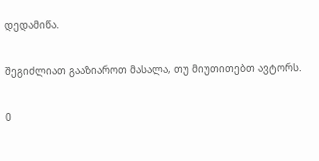დედამიწა.

შეგიძლიათ გააზიაროთ მასალა, თუ მიუთითებთ ავტორს.

0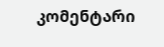კომენტარი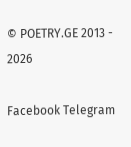© POETRY.GE 2013 - 2026

Facebook Telegram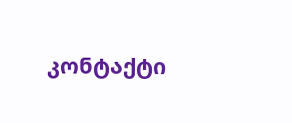კონტაქტი